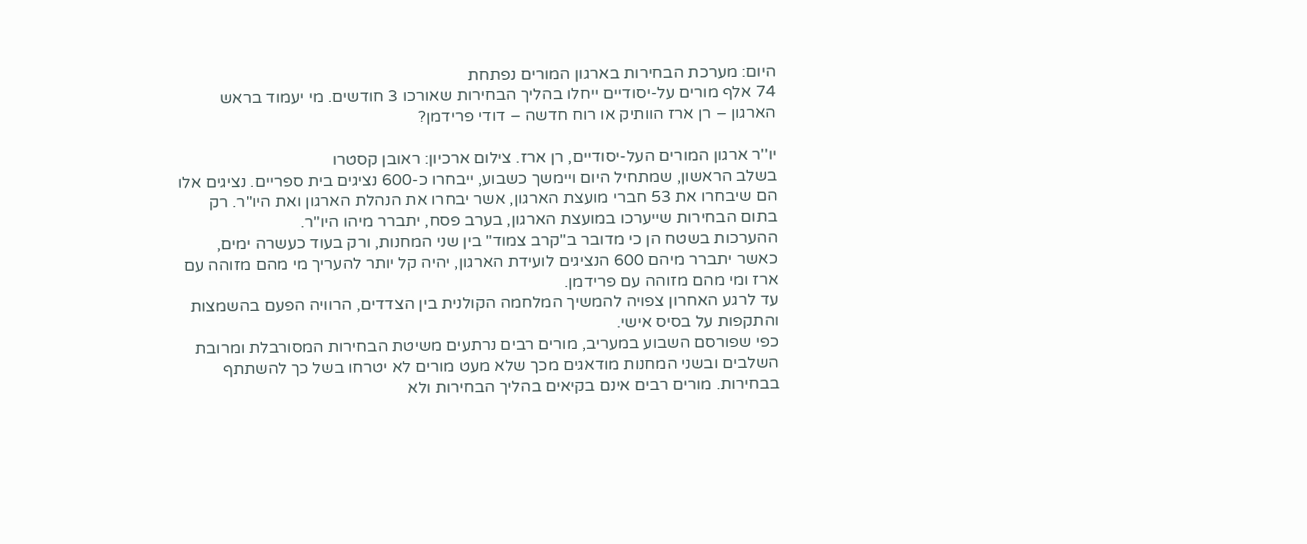היום: מערכת הבחירות בארגון המורים נפתחת
74 אלף מורים על-יסודיים ייחלו בהליך הבחירות שאורכו 3 חודשים. מי יעמוד בראש הארגון – רן ארז הוותיק או רוח חדשה – דודי פרידמן?

יו''ר ארגון המורים העל-יסודיים, רן ארז. צילום ארכיון: ראובן קסטרו
בשלב הראשון, שמתחיל היום ויימשך כשבוע, ייבחרו כ-600 נציגים בית ספריים. נציגים אלו הם שיבחרו את 53 חברי מועצת הארגון, אשר יבחרו את הנהלת הארגון ואת היו"ר. רק בתום הבחירות שייערכו במועצת הארגון, בערב פסח, יתברר מיהו היו"ר.
ההערכות בשטח הן כי מדובר ב"קרב צמוד" בין שני המחנות, ורק בעוד כעשרה ימים, כאשר יתברר מיהם 600 הנציגים לועידת הארגון, יהיה קל יותר להעריך מי מהם מזוהה עם ארז ומי מהם מזוהה עם פרידמן.
עד לרגע האחרון צפויה להמשיך המלחמה הקולנית בין הצדדים, הרוויה הפעם בהשמצות והתקפות על בסיס אישי.
כפי שפורסם השבוע במעריב, מורים רבים נרתעים משיטת הבחירות המסורבלת ומרובת השלבים ובשני המחנות מודאגים מכך שלא מעט מורים לא יטרחו בשל כך להשתתף בבחירות. מורים רבים אינם בקיאים בהליך הבחירות ולא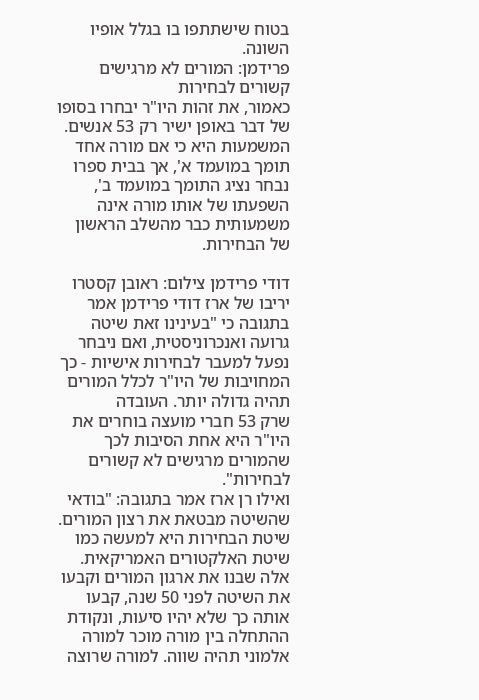בטוח שישתתפו בו בגלל אופיו השונה.
פרידמן: המורים לא מרגישים קשורים לבחירות
כאמור, את זהות היו"ר יבחרו בסופו של דבר באופן ישיר רק 53 אנשים. המשמעות היא כי אם מורה אחד תומך במועמד א', אך בבית ספרו נבחר נציג התומך במועמד ב', השפעתו של אותו מורה אינה משמעותית כבר מהשלב הראשון של הבחירות.

דודי פרידמן צילום: ראובן קסטרו
יריבו של ארז דודי פרידמן אמר בתגובה כי "בעינינו זאת שיטה גרועה ואנכרוניסטית, ואם ניבחר נפעל למעבר לבחירות אישיות - כך המחויבות של היו"ר לכלל המורים תהיה גדולה יותר. העובדה
שרק 53 חברי מועצה בוחרים את היו"ר היא אחת הסיבות לכך שהמורים מרגישים לא קשורים לבחירות".
ואילו רן ארז אמר בתגובה: "בודאי שהשיטה מבטאת את רצון המורים. שיטת הבחירות היא למעשה כמו שיטת האלקטורים האמריקאית. אלה שבנו את ארגון המורים וקבעו את השיטה לפני 50 שנה, קבעו אותה כך שלא יהיו סיעות, ונקודת ההתחלה בין מורה מוכר למורה אלמוני תהיה שווה. למורה שרוצה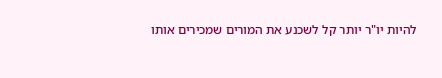להיות יו"ר יותר קל לשכנע את המורים שמכירים אותו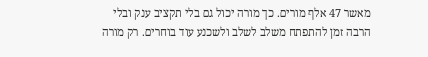מאשר 47 אלף מורים. כך מורה יכול גם בלי תקציב ענק ובלי הרבה זמן להתפתח משלב לשלב ולשכנע עוד בוחרים. רק מורה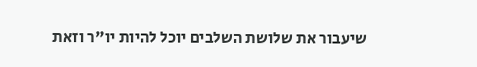שיעבור את שלושת השלבים יוכל להיות יו"ר וזאת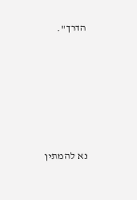הדרך".







נא להמתין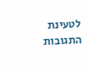לטעינת התגובות